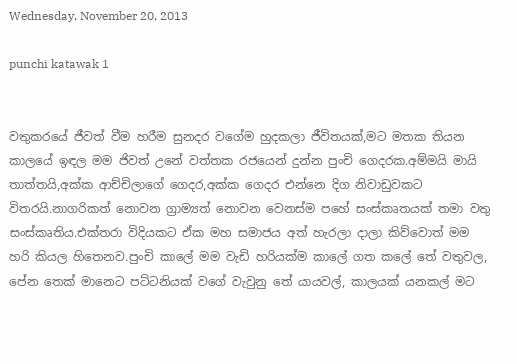Wednesday, November 20, 2013

punchi katawak 1


වතුකරයේ ජීවත් වීම හරීම සුනදර වගේම හුදකලා ජීවිතයක්,මට මතක තියන කාලයේ ඉඳල මම ජිවත් උනේ වත්තක රජයෙන් දුන්න පුංචි ගෙදරක.අම්මයි මායි තාත්තයි,අක්ක ආච්චිලාගේ ගෙදර,අක්ක ගෙදර එන්නෙ දිග නිවාඩුවකට විතරයි.නාගරිකත් නොවන ග්‍රාම්‍යත් නොවන වෙනස්ම පහේ සංස්කෘතයක් තමා වතු සංස්කෘතිය.එක්තරා විදියකට ඒක මහ සමාජය අත් හැරලා දාලා කිව්වොත් මම හරි කියල හිතෙනව.පුංචි කාලේ මම වැඩි හරියක්ම කාලේ ගත කලේ තේ වතුවල, පේන තෙක් මානෙට පට්ටනියක් වගේ වැවුනු තේ යායවල්, කාලයක් යනකල් මට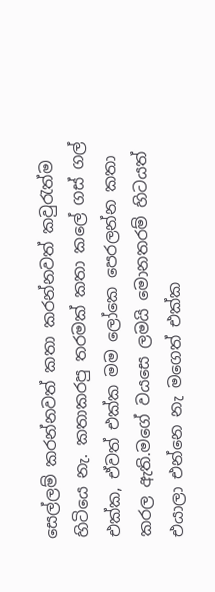සෙල්ලම් කරන්නවත් කතා කරන්නවත් කවුරැත්ම හිටියෙ නැ. කතාකරපු තරමක් කතා කලේ ගස් ගල් එක්ක, ඒවත් එක්ක මම ලෝකෙ පෙරලන්න කතා කරල ඇති.මගේ වයසෙ ලමයි මොනතරම් හිටයත් එයාලා එන්නෙ නැ මගෙත් එක්ක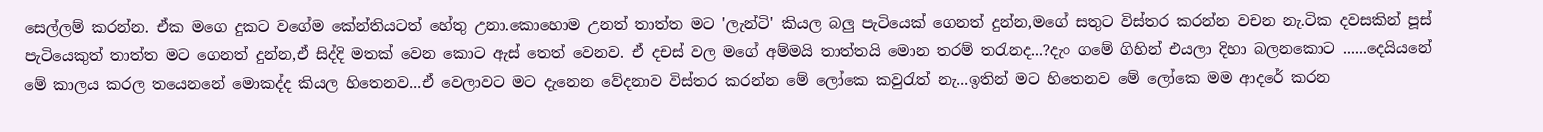සෙල්ලම් කරන්න. ඒක මගෙ දුකට වගේම කේන්තියටත් හේතු උනා.කොහොම උනත් තාත්ත මට 'ලැන්ටි' කියල බලු පැටියෙක් ගෙනත් දුන්න,මගේ සතුට විස්තර කරන්න වචන නැ.ටික දවසකින් පූස් පැටියෙකුත් තාත්ත මට ගෙනත් දුන්න,ඒ සිද්දි මතක් වෙන කොට ඇස් තෙත් වෙනව. ඒ දචස් වල මගේ අම්මයි තාත්තයි මොන තරම් තරැනද...?දැං ගමේ ගිහින් එයලා දිහා බලනකොට ......දෙයියනේ මේ කාලය කරල තයෙනනේ මොකද්ද කියල හිතෙනව...ඒ වෙලාවට මට දැනෙන වේදනාව විස්තර කරන්න මේ ලෝකෙ කවුරැත් නැ...ඉතින් මට හිතෙනව මේ ලෝකෙ මම ආදරේ කරන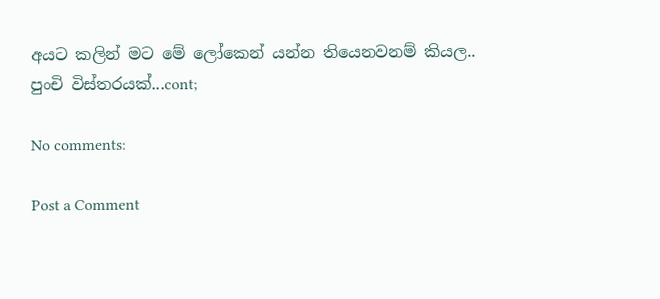අයට කලින් මට මේ ලෝකෙන් යන්න තියෙනවනම් කියල..
පුංචි විස්තරයක්...cont;

No comments:

Post a Comment